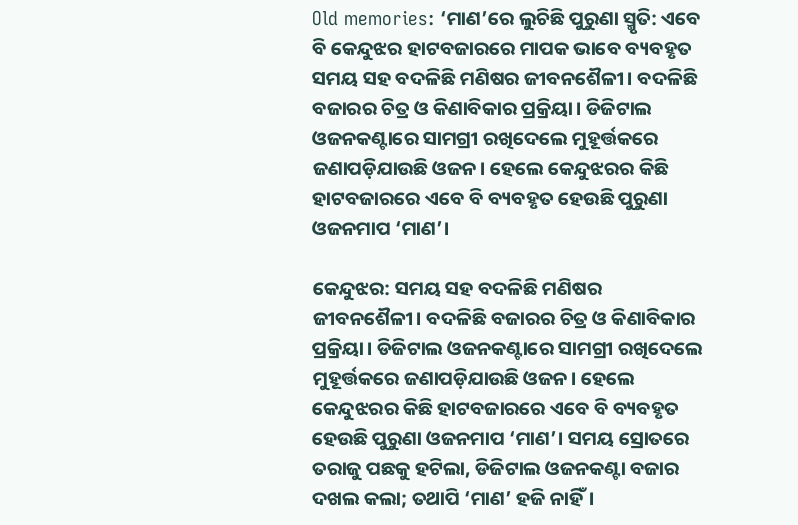Old memories: ‘ମାଣ’ରେ ଲୁଚିଛି ପୁରୁଣା ସ୍ମୃତି: ଏବେ ବି କେନ୍ଦୁଝର ହାଟବଜାରରେ ମାପକ ଭାବେ ବ୍ୟବହୃତ
ସମୟ ସହ ବଦଳିଛି ମଣିଷର ଜୀବନଶୈଳୀ। ବଦଳିଛି ବଜାରର ଚିତ୍ର ଓ କିଣାବିକାର ପ୍ରକ୍ରିୟା। ଡିଜିଟାଲ ଓଜନକଣ୍ଟାରେ ସାମଗ୍ରୀ ରଖିଦେଲେ ମୁହୂର୍ତ୍ତକରେ ଜଣାପଡ଼ିଯାଉଛି ଓଜନ। ହେଲେ କେନ୍ଦୁଝରର କିଛି ହାଟବଜାରରେ ଏବେ ବି ବ୍ୟବହୃତ ହେଉଛି ପୁରୁଣା ଓଜନମାପ ‘ମାଣ’।

କେନ୍ଦୁଝର: ସମୟ ସହ ବଦଳିଛି ମଣିଷର ଜୀବନଶୈଳୀ। ବଦଳିଛି ବଜାରର ଚିତ୍ର ଓ କିଣାବିକାର ପ୍ରକ୍ରିୟା। ଡିଜିଟାଲ ଓଜନକଣ୍ଟାରେ ସାମଗ୍ରୀ ରଖିଦେଲେ ମୁହୂର୍ତ୍ତକରେ ଜଣାପଡ଼ିଯାଉଛି ଓଜନ। ହେଲେ କେନ୍ଦୁଝରର କିଛି ହାଟବଜାରରେ ଏବେ ବି ବ୍ୟବହୃତ ହେଉଛି ପୁରୁଣା ଓଜନମାପ ‘ମାଣ’। ସମୟ ସ୍ରୋତରେ ତରାଜୁ ପଛକୁ ହଟିଲା, ଡିଜିଟାଲ ଓଜନକଣ୍ଟା ବଜାର ଦଖଲ କଲା; ତଥାପି ‘ମାଣ’ ହଜି ନାହିଁ।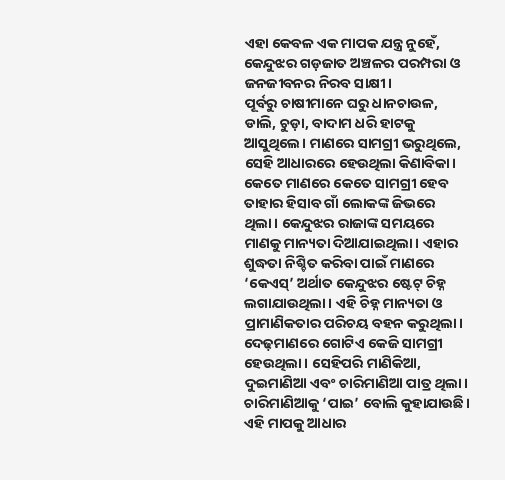ଏହା କେବଳ ଏକ ମାପକ ଯନ୍ତ୍ର ନୁହେଁ, କେନ୍ଦୁଝର ଗଡ଼ଜାତ ଅଞ୍ଚଳର ପରମ୍ପରା ଓ ଜନଜୀବନର ନିରବ ସାକ୍ଷୀ।
ପୂର୍ବରୁ ଚାଷୀମାନେ ଘରୁ ଧାନଚାଉଳ, ଡାଲି, ଚୁଡ଼ା, ବାଦାମ ଧରି ହାଟକୁ ଆସୁଥିଲେ। ମାଣରେ ସାମଗ୍ରୀ ଭରୁଥିଲେ, ସେହି ଆଧାରରେ ହେଉଥିଲା କିଣାବିକା। କେତେ ମାଣରେ କେତେ ସାମଗ୍ରୀ ହେବ ତାହାର ହିସାବ ଗାଁ ଲୋକଙ୍କ ଜିଭରେ ଥିଲା। କେନ୍ଦୁଝର ରାଜାଙ୍କ ସମୟରେ ମାଣକୁ ମାନ୍ୟତା ଦିଆଯାଇଥିଲା। ଏହାର ଶୁଦ୍ଧତା ନିଶ୍ଚିତ କରିବା ପାଇଁ ମାଣରେ ‘କେଏସ୍’ ଅର୍ଥାତ କେନ୍ଦୁଝର ଷ୍ଟେଟ୍ ଚିହ୍ନ ଲଗାଯାଉଥିଲା। ଏହି ଚିହ୍ନ ମାନ୍ୟତା ଓ ପ୍ରାମାଣିକତାର ପରିଚୟ ବହନ କରୁଥିଲା। ଦେଢ଼ମାଣରେ ଗୋଟିଏ କେଜି ସାମଗ୍ରୀ ହେଉଥିଲା। ସେହିପରି ମାଣିକିଆ, ଦୁଇମାଣିଆ ଏବଂ ଚାରିମାଣିଆ ପାତ୍ର ଥିଲା। ଚାରିମାଣିଆକୁ ‘ପାଇ’ ବୋଲି କୁହାଯାଉଛି। ଏହି ମାପକୁ ଆଧାର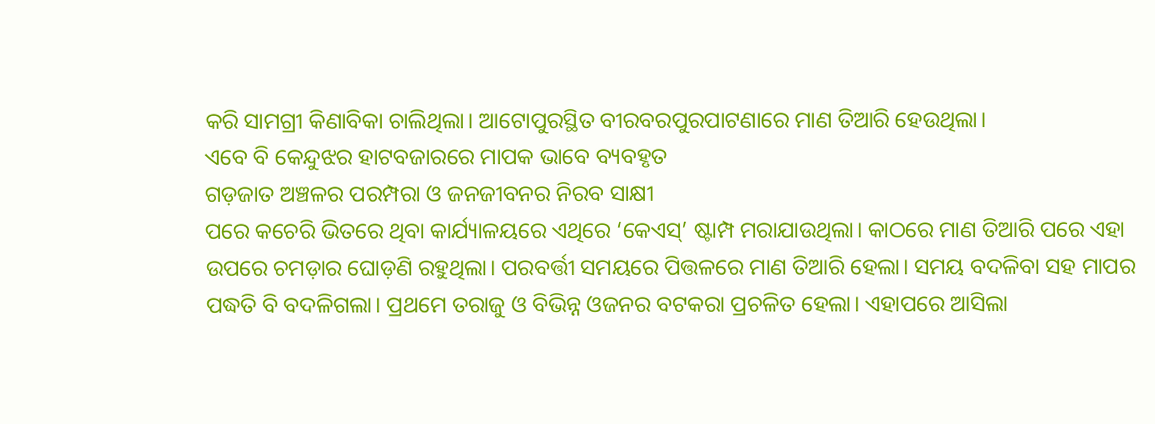କରି ସାମଗ୍ରୀ କିଣାବିକା ଚାଲିଥିଲା। ଆଟୋପୁରସ୍ଥିତ ବୀରବରପୁରପାଟଣାରେ ମାଣ ତିଆରି ହେଉଥିଲା।
ଏବେ ବି କେନ୍ଦୁଝର ହାଟବଜାରରେ ମାପକ ଭାବେ ବ୍ୟବହୃତ
ଗଡ଼ଜାତ ଅଞ୍ଚଳର ପରମ୍ପରା ଓ ଜନଜୀବନର ନିରବ ସାକ୍ଷୀ
ପରେ କଚେରି ଭିତରେ ଥିବା କାର୍ଯ୍ୟାଳୟରେ ଏଥିରେ ‘କେଏସ୍’ ଷ୍ଟାମ୍ପ ମରାଯାଉଥିଲା। କାଠରେ ମାଣ ତିଆରି ପରେ ଏହା ଉପରେ ଚମଡ଼ାର ଘୋଡ଼ଣି ରହୁଥିଲା। ପରବର୍ତ୍ତୀ ସମୟରେ ପିତ୍ତଳରେ ମାଣ ତିଆରି ହେଲା। ସମୟ ବଦଳିବା ସହ ମାପର ପଦ୍ଧତି ବି ବଦଳିଗଲା। ପ୍ରଥମେ ତରାଜୁ ଓ ବିଭିନ୍ନ ଓଜନର ବଟକରା ପ୍ରଚଳିତ ହେଲା। ଏହାପରେ ଆସିଲା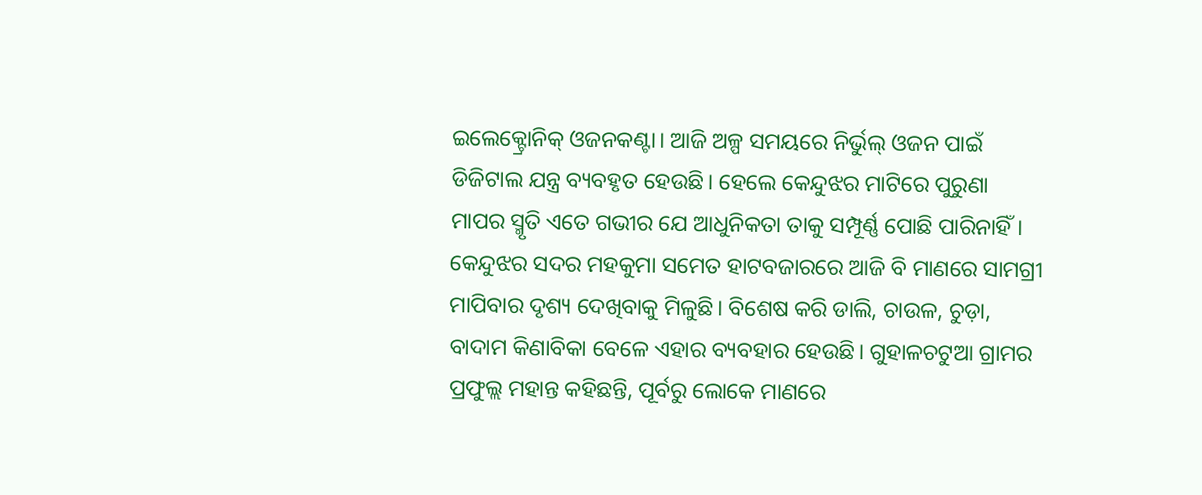ଇଲେକ୍ଟ୍ରୋନିକ୍ ଓଜନକଣ୍ଟା। ଆଜି ଅଳ୍ପ ସମୟରେ ନିର୍ଭୁଲ୍ ଓଜନ ପାଇଁ ଡିଜିଟାଲ ଯନ୍ତ୍ର ବ୍ୟବହୃତ ହେଉଛି। ହେଲେ କେନ୍ଦୁଝର ମାଟିରେ ପୁରୁଣା ମାପର ସ୍ମୃତି ଏତେ ଗଭୀର ଯେ ଆଧୁନିକତା ତାକୁ ସମ୍ପୂର୍ଣ୍ଣ ପୋଛି ପାରିନାହିଁ। କେନ୍ଦୁଝର ସଦର ମହକୁମା ସମେତ ହାଟବଜାରରେ ଆଜି ବି ମାଣରେ ସାମଗ୍ରୀ ମାପିବାର ଦୃଶ୍ୟ ଦେଖିବାକୁ ମିଳୁଛି। ବିଶେଷ କରି ଡାଲି, ଚାଉଳ, ଚୁଡ଼ା, ବାଦାମ କିଣାବିକା ବେଳେ ଏହାର ବ୍ୟବହାର ହେଉଛି। ଗୁହାଳଚଟୁଆ ଗ୍ରାମର ପ୍ରଫୁଲ୍ଲ ମହାନ୍ତ କହିଛନ୍ତି, ପୂର୍ବରୁ ଲୋକେ ମାଣରେ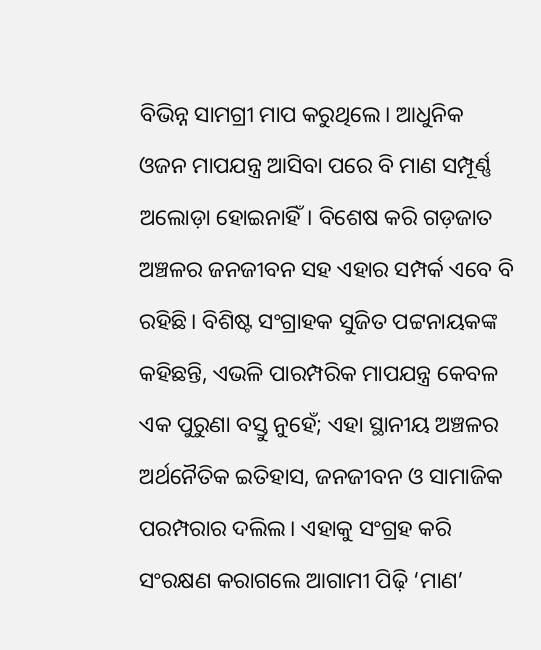ବିଭିନ୍ନ ସାମଗ୍ରୀ ମାପ କରୁଥିଲେ। ଆଧୁନିକ ଓଜନ ମାପଯନ୍ତ୍ର ଆସିବା ପରେ ବି ମାଣ ସମ୍ପୂର୍ଣ୍ଣ ଅଲୋଡ଼ା ହୋଇନାହିଁ। ବିଶେଷ କରି ଗଡ଼ଜାତ ଅଞ୍ଚଳର ଜନଜୀବନ ସହ ଏହାର ସମ୍ପର୍କ ଏବେ ବି ରହିଛି। ବିଶିଷ୍ଟ ସଂଗ୍ରାହକ ସୁଜିତ ପଟ୍ଟନାୟକଙ୍କ କହିଛନ୍ତି, ଏଭଳି ପାରମ୍ପରିକ ମାପଯନ୍ତ୍ର କେବଳ ଏକ ପୁରୁଣା ବସ୍ତୁ ନୁହେଁ; ଏହା ସ୍ଥାନୀୟ ଅଞ୍ଚଳର ଅର୍ଥନୈତିକ ଇତିହାସ, ଜନଜୀବନ ଓ ସାମାଜିକ ପରମ୍ପରାର ଦଲିଲ। ଏହାକୁ ସଂଗ୍ରହ କରି ସଂରକ୍ଷଣ କରାଗଲେ ଆଗାମୀ ପିଢ଼ି ‘ମାଣ’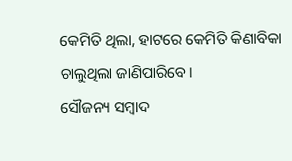କେମିତି ଥିଲା, ହାଟରେ କେମିତି କିଣାବିକା ଚାଲୁଥିଲା ଜାଣିପାରିବେ।
ସୌଜନ୍ୟ ସମ୍ବାଦ